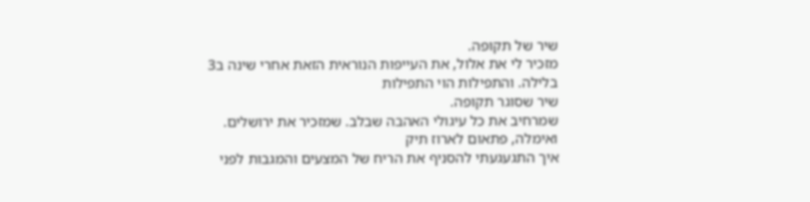שיר של תקופה.
מזכיר לי את אלול, את העייפות הנוראית הזאת אחרי שינה ב3 בלילה. והתפילות הוי התפילות
שיר שסוגר תקופה.
שמרחיב את כל עיגולי האהבה שבלב. שמזכיר את ירושלים.
ואימלה, פתאום לארוז תיק
איך התגעגעתי להסניף את הריח של המצעים והמגבות לפני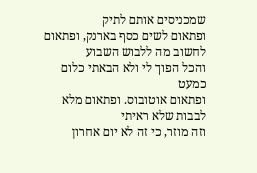שמכניסים אותם לתיק
ופתאום לשים כסף בארנק, ופתאום לחשוב מה ללבוש השבוע
והכל הפוך לי ולא הבאתי כלום כמעט
ופתאום אוטובוס. ופתאום מלא לבבות שלא ראיתי
וזה מוזר, כי זה לא יום אחרון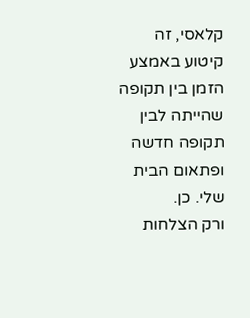קלאסי, זה קיטוע באמצע הזמן בין תקופה שהייתה לבין תקופה חדשה
ופתאום הבית שלי. כן.
ורק הצלחות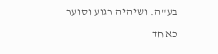בע"ה. ושיהיה רגוע וסוער כאחד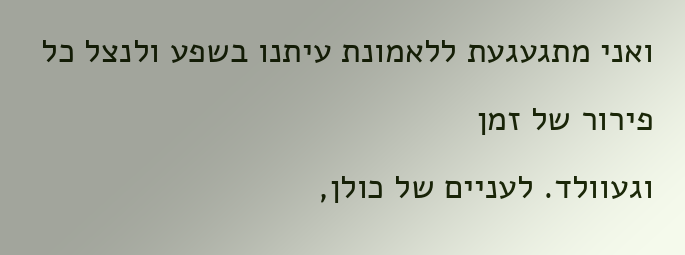ואני מתגעגעת ללאמונת עיתנו בשפע ולנצל כל פירור של זמן
וגעוולד. לעניים של כולן,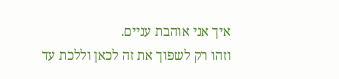איך אני אוהבת עניים.
וזהו רק לשפוך את זה לכאן וללכת עד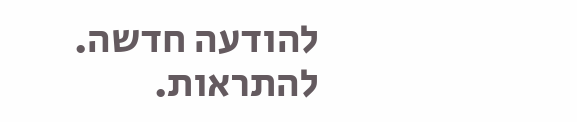להודעה חדשה.
להתראות.